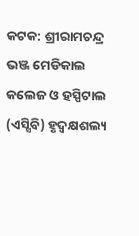କଟକ: ଶ୍ରୀରାମଚନ୍ଦ୍ର ଭଞ୍ଜ ମେଡିକାଲ କଲେଜ ଓ ହସ୍ପିଟାଲ (ଏସ୍ସିବି) ହୃଦ୍ବକ୍ଷଶଲ୍ୟ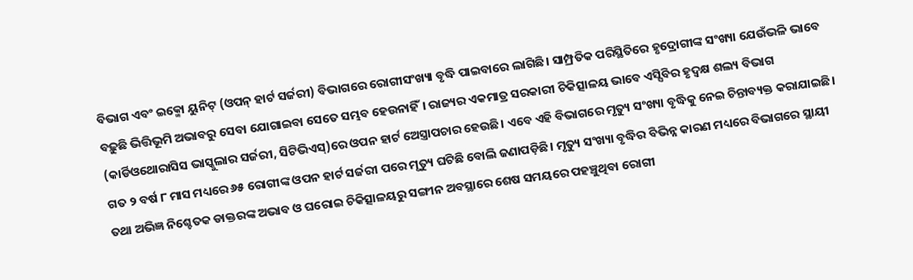ବିଭାଗ ଏବଂ ଇକ୍ମୋ ୟୁନିଟ୍ (ଓପନ୍ ହାର୍ଟ ସର୍ଜରୀ) ବିଭାଗରେ ରୋଗୀସଂଖ୍ୟା ବୃଦ୍ଧି ପାଇବାରେ ଲାଗିଛି। ସାମ୍ପ୍ରତିକ ପରିସ୍ଥିତିରେ ହୃଦ୍ରୋଗୀଙ୍କ ସଂଖ୍ୟା ଯେଉଁଭଳି ଭାବେ ବଢ଼ୁଛି ଭିତ୍ତିଭୂମି ଅଭାବରୁ ସେବା ଯୋଗାଇବା ସେତେ ସମ୍ଭବ ହେଉନାହିଁ। ରାଜ୍ୟର ଏକମାତ୍ର ସରକାରୀ ଚିକିତ୍ସାଳୟ ଭାବେ ଏସ୍ସିବିର ହୃଦ୍ବକ୍ଷ ଶଲ୍ୟ ବିଭାଗ (କାର୍ଡିଓଥୋରାସିସ ଭାସ୍କୁଲାର ସର୍ଜରୀ, ସିଟିଭିଏସ୍)ରେ ଓପନ ହାର୍ଟ ଅେସ୍ତ୍ରାପଚାର ହେଉଛି। ଏବେ ଏହି ବିଭାଗରେ ମୃତ୍ୟୁ ସଂଖ୍ୟା ବୃଦ୍ଧିକୁ ନେଇ ଚିନ୍ତାବ୍ୟକ୍ତ କରାଯାଇଛି। ଗତ ୨ ବର୍ଷ ୮ ମାସ ମଧ୍ୟରେ ୬୫ ରୋଗୀଙ୍କ ଓପନ ହାର୍ଟ ସର୍ଜରୀ ପରେ ମୃତ୍ୟୁ ଘଟିଛି ବୋଲି ଜଣାପଡ଼ିଛି। ମୃତ୍ୟୁ ସଂଖ୍ୟା ବୃଦ୍ଧିର ବିଭିନ୍ନ କାରଣ ମଧ୍ୟରେ ବିଭାଗରେ ସ୍ଥାୟୀ ତଥା ଅଭିଜ୍ଞ ନିଶ୍ଚେତକ ଡାକ୍ତରଙ୍କ ଅଭାବ ଓ ଘରୋଇ ଚିକିତ୍ସାଳୟରୁ ସଙ୍ଗୀନ ଅବସ୍ଥାରେ ଶେଷ ସମୟରେ ପହଞ୍ଚୁଥିବା ରୋଗୀ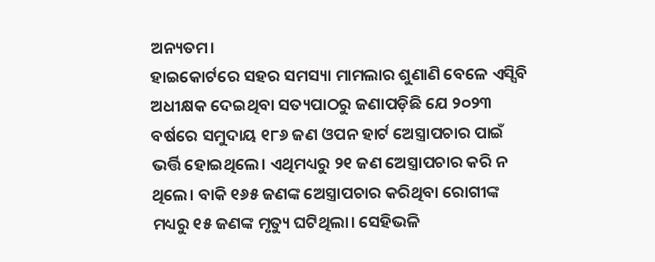ଅନ୍ୟତମ।
ହାଇକୋର୍ଟରେ ସହର ସମସ୍ୟା ମାମଲାର ଶୁଣାଣି ବେଳେ ଏସ୍ସିବି ଅଧୀକ୍ଷକ ଦେଇଥିବା ସତ୍ୟପାଠରୁ ଜଣାପଡ଼ିଛି ଯେ ୨୦୨୩ ବର୍ଷରେ ସମୁଦାୟ ୧୮୬ ଜଣ ଓପନ ହାର୍ଟ ଅେସ୍ତ୍ରାପଚାର ପାଇଁ ଭର୍ତ୍ତି ହୋଇଥିଲେ। ଏଥିମଧ୍ୟରୁ ୨୧ ଜଣ ଅେସ୍ତ୍ରାପଚାର କରି ନ ଥିଲେ। ବାକି ୧୬୫ ଜଣଙ୍କ ଅେସ୍ତ୍ରାପଚାର କରିଥିବା ରୋଗୀଙ୍କ ମଧ୍ୟରୁ ୧୫ ଜଣଙ୍କ ମୃତ୍ୟୁ ଘଟିଥିଲା। ସେହିଭଳି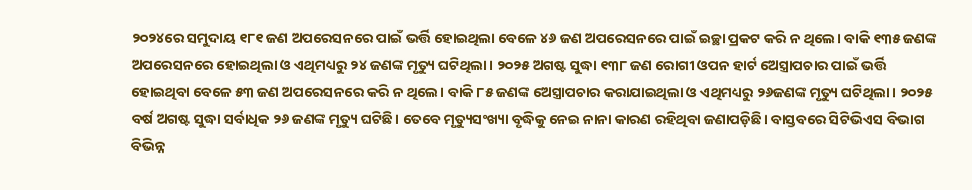୨୦୨୪ରେ ସମୁଦାୟ ୧୮୧ ଜଣ ଅପରେସନରେ ପାଇଁ ଭର୍ତ୍ତି ହୋଇଥିଲା ବେଳେ ୪୬ ଜଣ ଅପରେସନରେ ପାଇଁ ଇଚ୍ଛା ପ୍ରକଟ କରି ନ ଥିଲେ। ବାକି ୧୩୫ ଜଣଙ୍କ ଅପରେସନରେ ହୋଇଥିଲା ଓ ଏଥିମଧ୍ୟରୁ ୨୪ ଜଣଙ୍କ ମୃତ୍ୟୁ ଘଟିଥିଲା। ୨୦୨୫ ଅଗଷ୍ଟ ସୁଦ୍ଧା ୧୩୮ ଜଣ ରୋଗୀ ଓପନ ହାର୍ଟ ଅେସ୍ତ୍ରାପଚାର ପାଇଁ ଭର୍ତ୍ତି ହୋଇଥିବା ବେଳେ ୫୩ ଜଣ ଅପରେସନରେ କରି ନ ଥିଲେ। ବାକି ୮୫ ଜଣଙ୍କ ଅେସ୍ତ୍ରାପଚାର କରାଯାଇଥିଲା ଓ ଏଥିମଧ୍ୟରୁ ୨୬ଜଣଙ୍କ ମୃତ୍ୟୁ ଘଟିଥିଲା। ୨୦୨୫ ବର୍ଷ ଅଗଷ୍ଟ ସୁଦ୍ଧା ସର୍ବାଧିକ ୨୬ ଜଣଙ୍କ ମୃତ୍ୟୁ ଘଟିଛି। ତେବେ ମୃତ୍ୟୁସଂଖ୍ୟା ବୃଦ୍ଧିକୁ ନେଇ ନାନା କାରଣ ରହିଥିବା ଜଣାପଡ଼ିଛି। ବାସ୍ତବରେ ସିଟିଭିଏସ ବିଭାଗ ବିଭିନ୍ନ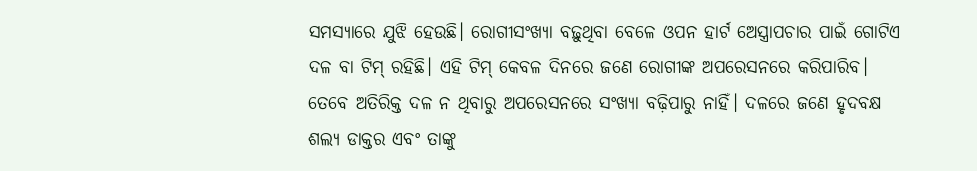ସମସ୍ୟାରେ ଯୁଝି ହେଉଛି। ରୋଗୀସଂଖ୍ୟା ବଢ଼ୁଥିବା ବେଳେ ଓପନ ହାର୍ଟ ଅେସ୍ତ୍ରାପଚାର ପାଇଁ ଗୋଟିଏ ଦଳ ବା ଟିମ୍ ରହିଛି। ଏହି ଟିମ୍ କେବଳ ଦିନରେ ଜଣେ ରୋଗୀଙ୍କ ଅପରେସନରେ କରିପାରିବ। ତେବେ ଅତିରିକ୍ତ ଦଳ ନ ଥିବାରୁ ଅପରେସନରେ ସଂଖ୍ୟା ବଢ଼ିପାରୁ ନାହିଁ। ଦଳରେ ଜଣେ ହୃଦବକ୍ଷ ଶଲ୍ୟ ଡାକ୍ତର ଏବଂ ତାଙ୍କୁ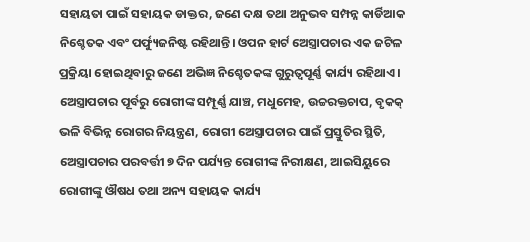ସହାୟତା ପାଇଁ ସହାୟକ ଡାକ୍ତର, ଜଣେ ଦକ୍ଷ ତଥା ଅନୁଭବ ସମ୍ପନ୍ନ କାର୍ଡିଆକ ନିଶ୍ଚେତକ ଏବଂ ପର୍ଫ୍ୟୁଜନିଷ୍ଟ ରହିଥାନ୍ତି। ଓପନ ହାର୍ଟ ଅେସ୍ତ୍ରାପଚାର ଏକ ଜଟିଳ ପ୍ରକ୍ରିୟା ହୋଇଥିବାରୁ ଜଣେ ଅଭିଜ୍ଞ ନିଶ୍ଚେତକଙ୍କ ଗୁରୁତ୍ବପୂର୍ଣ୍ଣ କାର୍ଯ୍ୟ ରହିଥାଏ। ଅେସ୍ତ୍ରାପଚାର ପୂର୍ବରୁ ରୋଗୀଙ୍କ ସମ୍ପୂର୍ଣ୍ଣ ଯାଞ୍ଚ, ମଧୁମେହ, ଉଚ୍ଚରକ୍ତଚାପ, ବୃକକ୍ ଭଳି ବିଭିନ୍ନ ରୋଗର ନିୟନ୍ତ୍ରଣ, ରୋଗୀ ଅେସ୍ତ୍ରାପଚାର ପାଇଁ ପ୍ରସ୍ତୁତିର ସ୍ଥିତି, ଅେସ୍ତ୍ରାପଚାର ପରବର୍ତ୍ତୀ ୭ ଦିନ ପର୍ଯ୍ୟନ୍ତ ରୋଗୀଙ୍କ ନିରୀକ୍ଷଣ, ଆଇସିୟୁରେ ରୋଗୀଙ୍କୁ ଔଷଧ ତଥା ଅନ୍ୟ ସହାୟକ କାର୍ଯ୍ୟ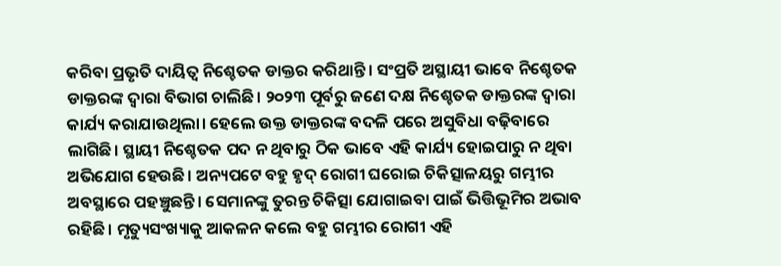କରିବା ପ୍ରଭୃତି ଦାୟିତ୍ବ ନିଶ୍ଚେତକ ଡାକ୍ତର କରିଥାନ୍ତି। ସଂପ୍ରତି ଅସ୍ଥାୟୀ ଭାବେ ନିଶ୍ଚେତକ ଡାକ୍ତରଙ୍କ ଦ୍ବାରା ବିଭାଗ ଚାଲିଛି। ୨୦୨୩ ପୂର୍ବରୁ ଜଣେ ଦକ୍ଷ ନିଶ୍ଚେତକ ଡାକ୍ତରଙ୍କ ଦ୍ବାରା କାର୍ଯ୍ୟ କରାଯାଉଥିଲା। ହେଲେ ଉକ୍ତ ଡାକ୍ତରଙ୍କ ବଦଳି ପରେ ଅସୁବିଧା ବଢ଼ିବାରେ ଲାଗିଛି। ସ୍ଥାୟୀ ନିଶ୍ଚେତକ ପଦ ନ ଥିବାରୁ ଠିକ ଭାବେ ଏହି କାର୍ଯ୍ୟ ହୋଇପାରୁ ନ ଥିବା ଅଭିଯୋଗ ହେଉଛି। ଅନ୍ୟପଟେ ବହୁ ହୃଦ୍ ରୋଗୀ ଘରୋଇ ଚିକିତ୍ସାଳୟରୁ ଗମ୍ଭୀର ଅବସ୍ଥାରେ ପହଞ୍ଚୁଛନ୍ତି। ସେମାନଙ୍କୁ ତୁରନ୍ତ ଚିକିତ୍ସା ଯୋଗାଇବା ପାଇଁ ଭିତ୍ତିଭୂମିର ଅଭାବ ରହିଛି। ମୃତ୍ୟୁସଂଖ୍ୟାକୁ ଆକଳନ କଲେ ବହୁ ଗମ୍ଭୀର ରୋଗୀ ଏହି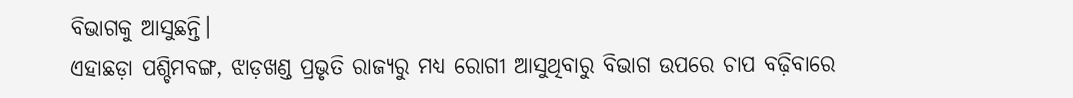ବିଭାଗକୁ ଆସୁଛନ୍ତି।
ଏହାଛଡ଼ା ପଶ୍ଚିମବଙ୍ଗ, ଝାଡ଼ଖଣ୍ଡ ପ୍ରଭୃତି ରାଜ୍ୟରୁ ମଧ୍ୟ ରୋଗୀ ଆସୁଥିବାରୁ ବିଭାଗ ଉପରେ ଚାପ ବଢ଼ିବାରେ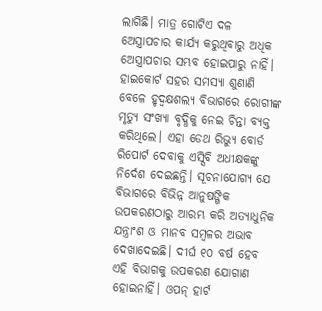ଲାଗିଛି। ମାତ୍ର ଗୋଟିଏ ଦଳ ଅେସ୍ତ୍ରାପଚାର କାର୍ଯ୍ୟ କରୁଥିବାରୁ ଅଧିକ ଅେସ୍ତ୍ରାପଚାର ସମ୍ଭବ ହୋଇପାରୁ ନାହିଁ। ହାଇକୋର୍ଟ ସହର ସମସ୍ୟା ଶୁଣାଣି ବେଳେ ହୃଦ୍ବକ୍ଷଶଲ୍ୟ ବିଭାଗରେ ରୋଗୀଙ୍କ ମୃତ୍ୟୁ ସଂଖ୍ୟା ବୃଦ୍ଧିକୁ ନେଇ ଚିନ୍ତା ବ୍ୟକ୍ତ କରିଥିଲେ। ଏହା ଡେଥ ରିଭ୍ୟୁ ବୋର୍ଡ ରିପୋର୍ଟ ଦେବାକୁ ଏସ୍ସିବି ଅଧୀକ୍ଷକଙ୍କୁ ନିର୍ଦେଶ ଦେଇଛନ୍ତି। ସୂଚନାଯୋଗ୍ୟ ଯେ ବିଭାଗରେ ବିଭିନ୍ନ ଆନୁଷଙ୍ଗିକ ଉପକରଣଠାରୁ ଆରମ୍ଭ କରି ଅତ୍ୟାଧୁନିକ ଯନ୍ତ୍ରାଂଶ ଓ ମାନବ ସମ୍ବଳର ଅଭାବ ଦେଖାଦେଇଛି। ଦୀର୍ଘ ୧୦ ବର୍ଷ ହେବ ଏହି ବିଭାଗକୁ ଉପକରଣ ଯୋଗାଣ ହୋଇନାହିଁ। ଓପନ୍ ହାର୍ଟ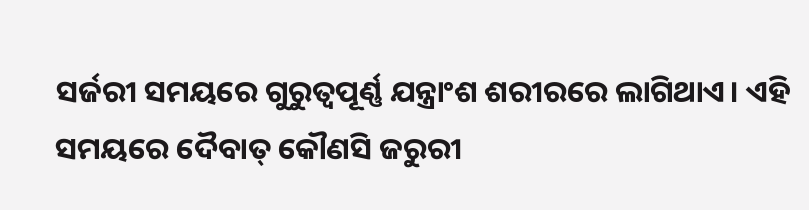ସର୍ଜରୀ ସମୟରେ ଗୁରୁତ୍ବପୂର୍ଣ୍ଣ ଯନ୍ତ୍ରାଂଶ ଶରୀରରେ ଲାଗିଥାଏ। ଏହି ସମୟରେ ଦୈବାତ୍ କୌଣସି ଜରୁରୀ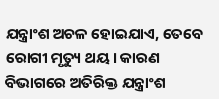ଯନ୍ତ୍ରାଂଶ ଅଚଳ ହୋଇଯାଏ, ତେବେ ରୋଗୀ ମୃତ୍ୟୁ ଥୟ। କାରଣ ବିଭାଗରେ ଅତିରିକ୍ତ ଯନ୍ତ୍ରାଂଶ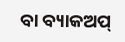ବା ବ୍ୟାକଅପ୍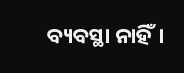ବ୍ୟବସ୍ଥା ନାହିଁ।